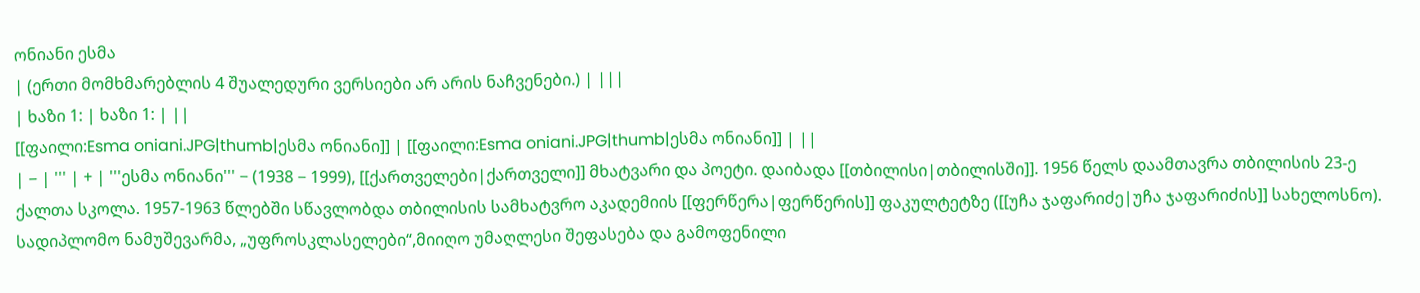ონიანი ესმა
| (ერთი მომხმარებლის 4 შუალედური ვერსიები არ არის ნაჩვენები.) | |||
| ხაზი 1: | ხაზი 1: | ||
[[ფაილი:Esma oniani.JPG|thumb|ესმა ონიანი]] | [[ფაილი:Esma oniani.JPG|thumb|ესმა ონიანი]] | ||
| − | ''' | + | '''ესმა ონიანი''' − (1938 − 1999), [[ქართველები|ქართველი]] მხატვარი და პოეტი. დაიბადა [[თბილისი|თბილისში]]. 1956 წელს დაამთავრა თბილისის 23-ე ქალთა სკოლა. 1957-1963 წლებში სწავლობდა თბილისის სამხატვრო აკადემიის [[ფერწერა|ფერწერის]] ფაკულტეტზე ([[უჩა ჯაფარიძე|უჩა ჯაფარიძის]] სახელოსნო). სადიპლომო ნამუშევარმა, „უფროსკლასელები“,მიიღო უმაღლესი შეფასება და გამოფენილი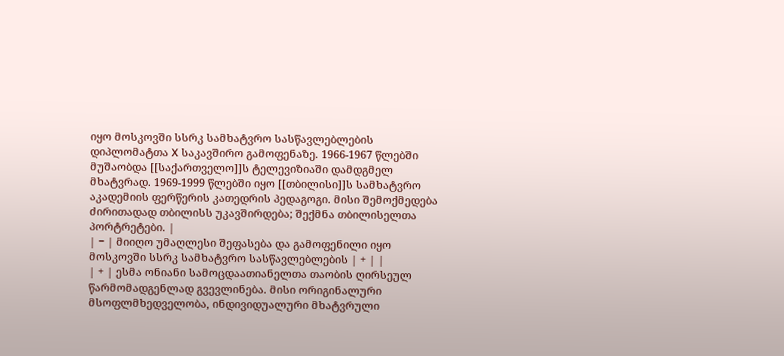იყო მოსკოვში სსრკ სამხატვრო სასწავლებლების დიპლომატთა X საკავშირო გამოფენაზე. 1966-1967 წლებში მუშაობდა [[საქართველო]]ს ტელევიზიაში დამდგმელ მხატვრად. 1969-1999 წლებში იყო [[თბილისი]]ს სამხატვრო აკადემიის ფერწერის კათედრის პედაგოგი. მისი შემოქმედება ძირითადად თბილისს უკავშირდება; შექმნა თბილისელთა პორტრეტები. |
| − | მიიღო უმაღლესი შეფასება და გამოფენილი იყო მოსკოვში სსრკ სამხატვრო სასწავლებლების | + | |
| + | ესმა ონიანი სამოცდაათიანელთა თაობის ღირსეულ წარმომადგენლად გვევლინება. მისი ორიგინალური მსოფლმხედველობა, ინდივიდუალური მხატვრული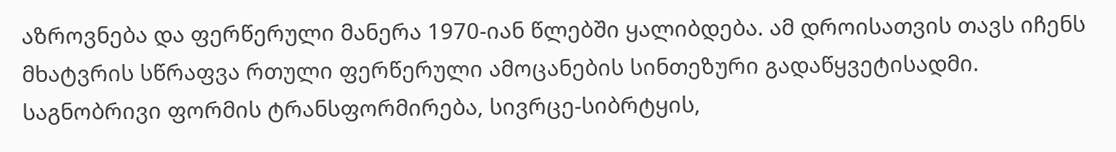აზროვნება და ფერწერული მანერა 1970-იან წლებში ყალიბდება. ამ დროისათვის თავს იჩენს მხატვრის სწრაფვა რთული ფერწერული ამოცანების სინთეზური გადაწყვეტისადმი. საგნობრივი ფორმის ტრანსფორმირება, სივრცე-სიბრტყის,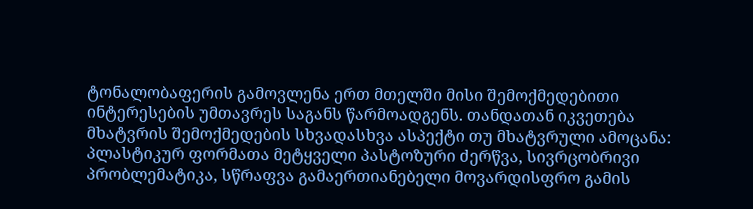ტონალობაფერის გამოვლენა ერთ მთელში მისი შემოქმედებითი ინტერესების უმთავრეს საგანს წარმოადგენს. თანდათან იკვეთება მხატვრის შემოქმედების სხვადასხვა ასპექტი თუ მხატვრული ამოცანა: პლასტიკურ ფორმათა მეტყველი პასტოზური ძერწვა, სივრცობრივი პრობლემატიკა, სწრაფვა გამაერთიანებელი მოვარდისფრო გამის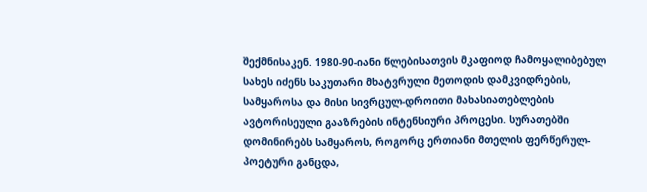შექმნისაკენ. 1980-90-იანი წლებისათვის მკაფიოდ ჩამოყალიბებულ სახეს იძენს საკუთარი მხატვრული მეთოდის დამკვიდრების, სამყაროსა და მისი სივრცულ-დროითი მახასიათებლების ავტორისეული გააზრების ინტენსიური პროცესი. სურათებში დომინირებს სამყაროს, როგორც ერთიანი მთელის ფერწერულ-პოეტური განცდა,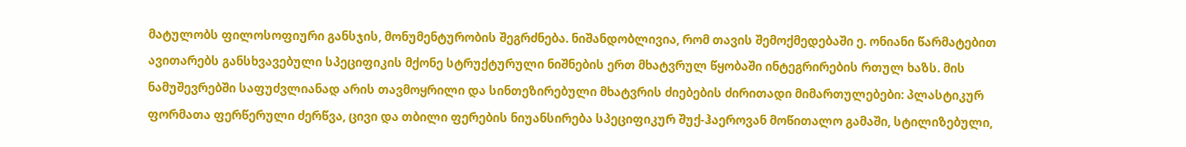მატულობს ფილოსოფიური განსჯის, მონუმენტურობის შეგრძნება. ნიშანდობლივია, რომ თავის შემოქმედებაში ე. ონიანი წარმატებით ავითარებს განსხვავებული სპეციფიკის მქონე სტრუქტურული ნიშნების ერთ მხატვრულ წყობაში ინტეგრირების რთულ ხაზს. მის ნამუშევრებში საფუძვლიანად არის თავმოყრილი და სინთეზირებული მხატვრის ძიებების ძირითადი მიმართულებები: პლასტიკურ ფორმათა ფერწერული ძერწვა, ცივი და თბილი ფერების ნიუანსირება სპეციფიკურ შუქ-ჰაეროვან მოწითალო გამაში, სტილიზებული,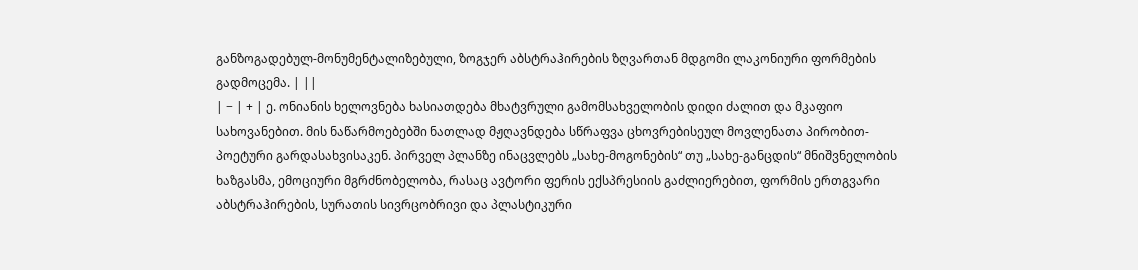განზოგადებულ-მონუმენტალიზებული, ზოგჯერ აბსტრაჰირების ზღვართან მდგომი ლაკონიური ფორმების გადმოცემა. | ||
| − | + | ე. ონიანის ხელოვნება ხასიათდება მხატვრული გამომსახველობის დიდი ძალით და მკაფიო სახოვანებით. მის ნაწარმოებებში ნათლად მჟღავნდება სწრაფვა ცხოვრებისეულ მოვლენათა პირობით-პოეტური გარდასახვისაკენ. პირველ პლანზე ინაცვლებს „სახე-მოგონების“ თუ „სახე-განცდის“ მნიშვნელობის ხაზგასმა, ემოციური მგრძნობელობა, რასაც ავტორი ფერის ექსპრესიის გაძლიერებით, ფორმის ერთგვარი აბსტრაჰირების, სურათის სივრცობრივი და პლასტიკური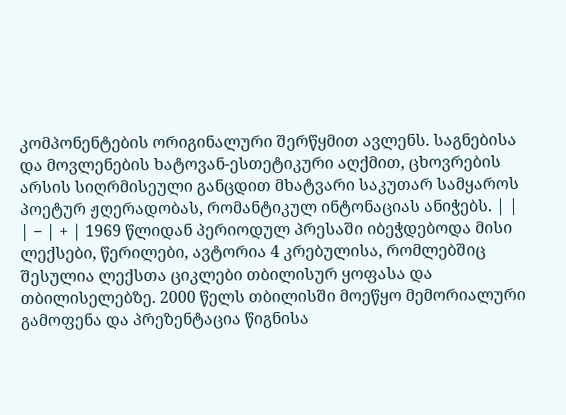კომპონენტების ორიგინალური შერწყმით ავლენს. საგნებისა და მოვლენების ხატოვან-ესთეტიკური აღქმით, ცხოვრების არსის სიღრმისეული განცდით მხატვარი საკუთარ სამყაროს პოეტურ ჟღერადობას, რომანტიკულ ინტონაციას ანიჭებს. | |
| − | + | 1969 წლიდან პერიოდულ პრესაში იბეჭდებოდა მისი ლექსები, წერილები, ავტორია 4 კრებულისა, რომლებშიც შესულია ლექსთა ციკლები თბილისურ ყოფასა და თბილისელებზე. 2000 წელს თბილისში მოეწყო მემორიალური გამოფენა და პრეზენტაცია წიგნისა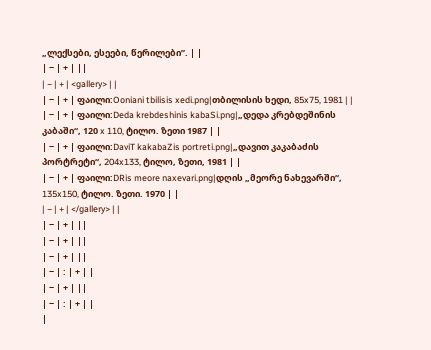„ლექსები, ესეები, წერილები”. | |
| − | + | ||
| − | + | <gallery> | |
| − | + | ფაილი:Ooniani tbilisis xedi.png|თბილისის ხედი, 85x75, 1981 | |
| − | + | ფაილი:Deda krebdeshinis kabaSi.png|„დედა კრებდეშინის კაბაში“, 120 x 110, ტილო. ზეთი 1987 | |
| − | + | ფაილი:DaviT kakabaZis portreti.png|„დავით კაკაბაძის პორტრეტი“, 204x133, ტილო, ზეთი, 1981 | |
| − | + | ფაილი:DRis meore naxevari.png|დღის „მეორე ნახევარში“, 135x150, ტილო. ზეთი. 1970 | |
| − | + | </gallery> | |
| − | + | ||
| − | + | ||
| − | + | ||
| − | : | + | |
| − | + | ||
| − | : | + | |
|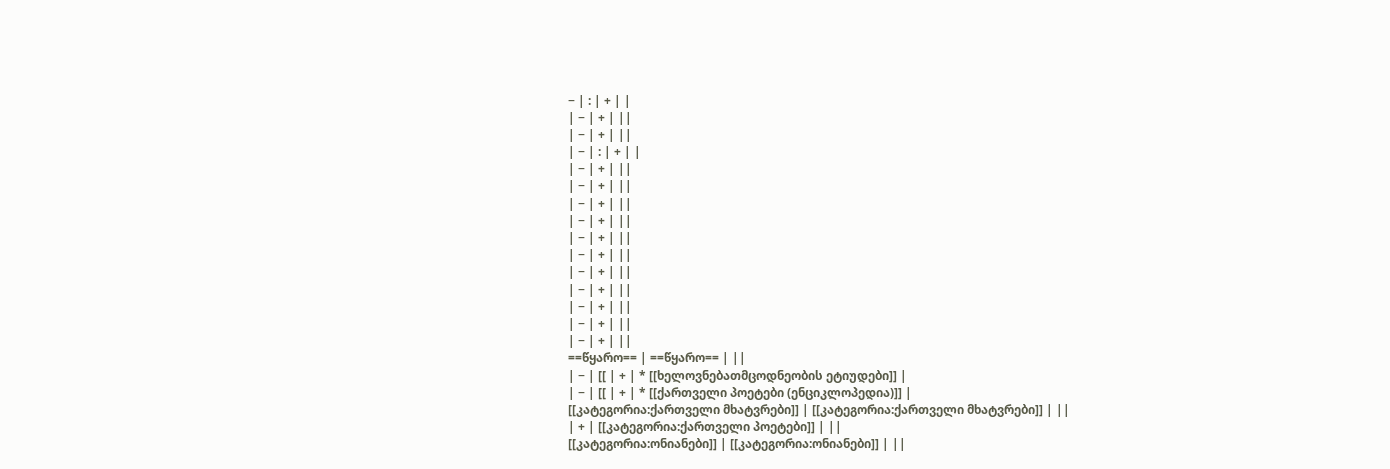− | : | + | |
| − | + | ||
| − | + | ||
| − | : | + | |
| − | + | ||
| − | + | ||
| − | + | ||
| − | + | ||
| − | + | ||
| − | + | ||
| − | + | ||
| − | + | ||
| − | + | ||
| − | + | ||
| − | + | ||
==წყარო== | ==წყარო== | ||
| − | [[ | + | * [[ხელოვნებათმცოდნეობის ეტიუდები]] |
| − | [[ | + | * [[ქართველი პოეტები (ენციკლოპედია)]] |
[[კატეგორია:ქართველი მხატვრები]] | [[კატეგორია:ქართველი მხატვრები]] | ||
| + | [[კატეგორია:ქართველი პოეტები]] | ||
[[კატეგორია:ონიანები]] | [[კატეგორია:ონიანები]] | ||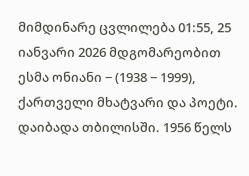მიმდინარე ცვლილება 01:55, 25 იანვარი 2026 მდგომარეობით
ესმა ონიანი − (1938 − 1999), ქართველი მხატვარი და პოეტი. დაიბადა თბილისში. 1956 წელს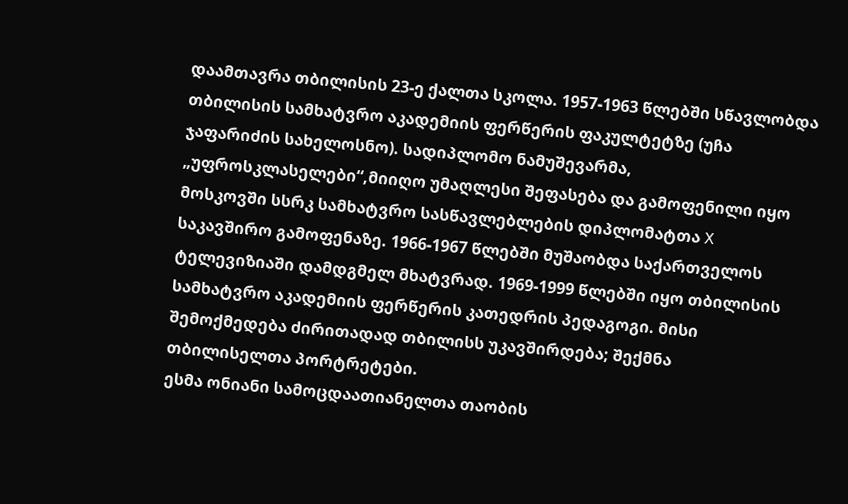დაამთავრა თბილისის 23-ე ქალთა სკოლა. 1957-1963 წლებში სწავლობდა თბილისის სამხატვრო აკადემიის ფერწერის ფაკულტეტზე (უჩა ჯაფარიძის სახელოსნო). სადიპლომო ნამუშევარმა, „უფროსკლასელები“,მიიღო უმაღლესი შეფასება და გამოფენილი იყო მოსკოვში სსრკ სამხატვრო სასწავლებლების დიპლომატთა X საკავშირო გამოფენაზე. 1966-1967 წლებში მუშაობდა საქართველოს ტელევიზიაში დამდგმელ მხატვრად. 1969-1999 წლებში იყო თბილისის სამხატვრო აკადემიის ფერწერის კათედრის პედაგოგი. მისი შემოქმედება ძირითადად თბილისს უკავშირდება; შექმნა თბილისელთა პორტრეტები.
ესმა ონიანი სამოცდაათიანელთა თაობის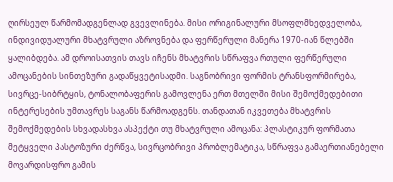ღირსეულ წარმომადგენლად გვევლინება. მისი ორიგინალური მსოფლმხედველობა, ინდივიდუალური მხატვრული აზროვნება და ფერწერული მანერა 1970-იან წლებში ყალიბდება. ამ დროისათვის თავს იჩენს მხატვრის სწრაფვა რთული ფერწერული ამოცანების სინთეზური გადაწყვეტისადმი. საგნობრივი ფორმის ტრანსფორმირება, სივრცე-სიბრტყის, ტონალობაფერის გამოვლენა ერთ მთელში მისი შემოქმედებითი ინტერესების უმთავრეს საგანს წარმოადგენს. თანდათან იკვეთება მხატვრის შემოქმედების სხვადასხვა ასპექტი თუ მხატვრული ამოცანა: პლასტიკურ ფორმათა მეტყველი პასტოზური ძერწვა, სივრცობრივი პრობლემატიკა, სწრაფვა გამაერთიანებელი მოვარდისფრო გამის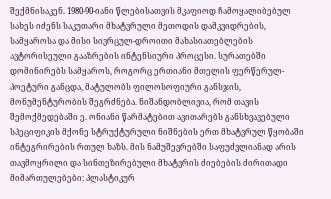შექმნისაკენ. 1980-90-იანი წლებისათვის მკაფიოდ ჩამოყალიბებულ სახეს იძენს საკუთარი მხატვრული მეთოდის დამკვიდრების, სამყაროსა და მისი სივრცულ-დროითი მახასიათებლების ავტორისეული გააზრების ინტენსიური პროცესი. სურათებში დომინირებს სამყაროს, როგორც ერთიანი მთელის ფერწერულ-პოეტური განცდა, მატულობს ფილოსოფიური განსჯის, მონუმენტურობის შეგრძნება. ნიშანდობლივია, რომ თავის შემოქმედებაში ე. ონიანი წარმატებით ავითარებს განსხვავებული სპეციფიკის მქონე სტრუქტურული ნიშნების ერთ მხატვრულ წყობაში ინტეგრირების რთულ ხაზს. მის ნამუშევრებში საფუძვლიანად არის თავმოყრილი და სინთეზირებული მხატვრის ძიებების ძირითადი მიმართულებები: პლასტიკურ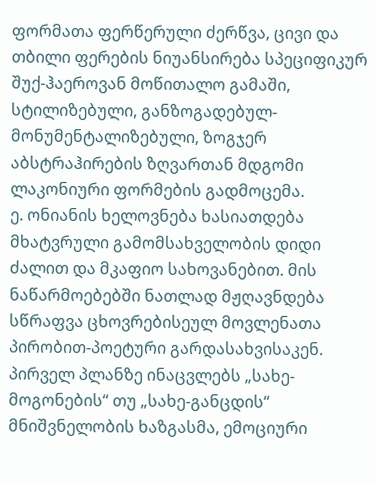ფორმათა ფერწერული ძერწვა, ცივი და თბილი ფერების ნიუანსირება სპეციფიკურ შუქ-ჰაეროვან მოწითალო გამაში, სტილიზებული, განზოგადებულ-მონუმენტალიზებული, ზოგჯერ აბსტრაჰირების ზღვართან მდგომი ლაკონიური ფორმების გადმოცემა.
ე. ონიანის ხელოვნება ხასიათდება მხატვრული გამომსახველობის დიდი ძალით და მკაფიო სახოვანებით. მის ნაწარმოებებში ნათლად მჟღავნდება სწრაფვა ცხოვრებისეულ მოვლენათა პირობით-პოეტური გარდასახვისაკენ. პირველ პლანზე ინაცვლებს „სახე-მოგონების“ თუ „სახე-განცდის“ მნიშვნელობის ხაზგასმა, ემოციური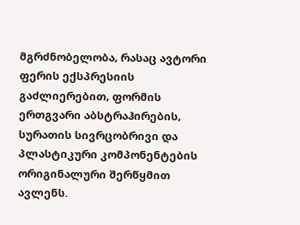მგრძნობელობა, რასაც ავტორი ფერის ექსპრესიის გაძლიერებით, ფორმის ერთგვარი აბსტრაჰირების, სურათის სივრცობრივი და პლასტიკური კომპონენტების ორიგინალური შერწყმით ავლენს.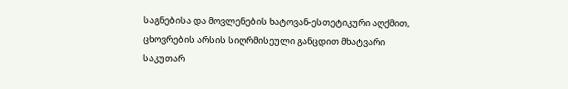საგნებისა და მოვლენების ხატოვან-ესთეტიკური აღქმით, ცხოვრების არსის სიღრმისეული განცდით მხატვარი საკუთარ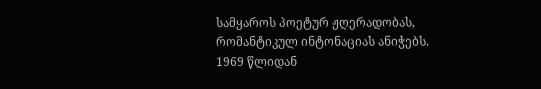სამყაროს პოეტურ ჟღერადობას, რომანტიკულ ინტონაციას ანიჭებს.
1969 წლიდან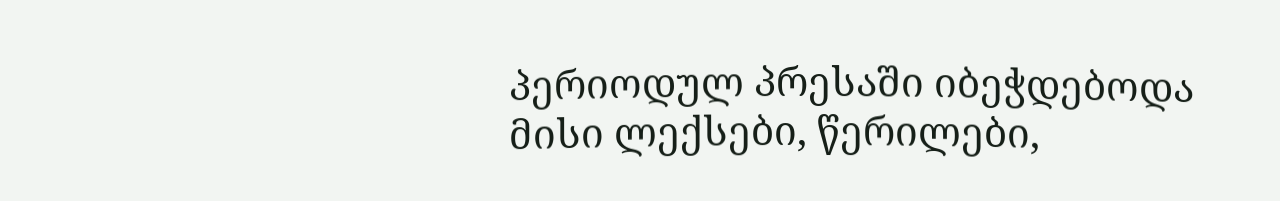პერიოდულ პრესაში იბეჭდებოდა მისი ლექსები, წერილები,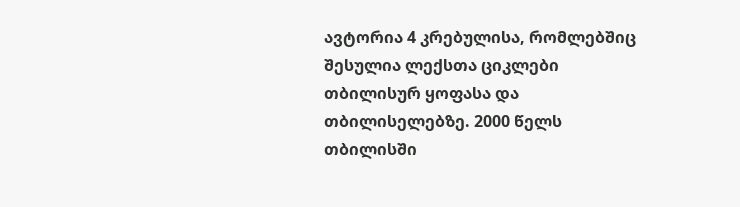ავტორია 4 კრებულისა, რომლებშიც შესულია ლექსთა ციკლები თბილისურ ყოფასა და თბილისელებზე. 2000 წელს თბილისში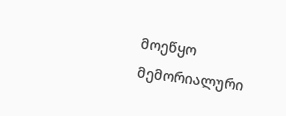მოეწყო მემორიალური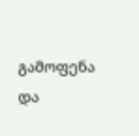გამოფენა და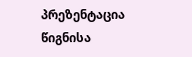პრეზენტაცია წიგნისა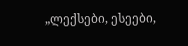„ლექსები, ესეები,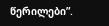წერილები”.